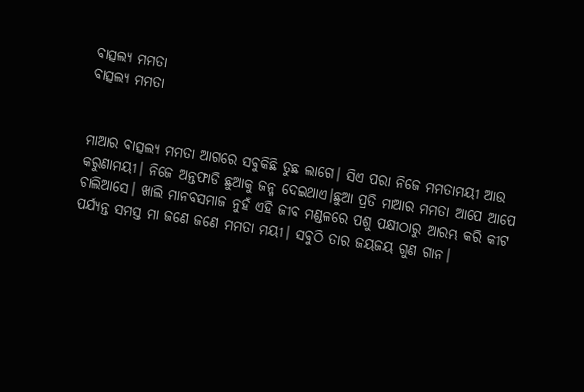ବାତ୍ସଲ୍ୟ ମମତା
ବାତ୍ସଲ୍ୟ ମମତା


ମାଆର ବାତ୍ସଲ୍ୟ ମମତା ଆଗରେ ସବୁକିଛି ତୁଛ ଲାଗେ। ସିଏ ପରା ନିଜେ ମମତାମୟୀ ଆଉ କରୁଣାମୟୀ। ନିଜେ ଅନ୍ତଫାଡି ଛୁଆକୁ ଜନ୍ମ ଦେଇଥାଏ।ଛୁଆ ପ୍ରତି ମାଆର ମମତା ଆପେ ଆପେ ଚାଲିଆସେ। ଖାଲି ମାନବସମାଜ ନୁହଁ ଏହି ଜୀବ ମଣ୍ଡଳରେ ପଶୁ ପକ୍ଷୀଠାରୁ ଆରମ୍ଭ କରି କୀଟ ପର୍ଯ୍ୟନ୍ତ ସମସ୍ତ ମା ଜଣେ ଜଣେ ମମତା ମୟୀ। ସବୁଠି ତାର ଜୟଜୟ ଗୁଣ ଗାନ।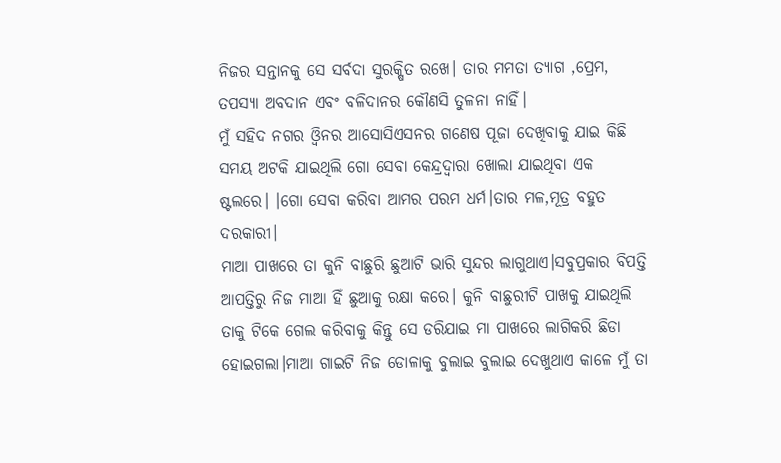ନିଜର ସନ୍ତାନକୁ ସେ ସର୍ବଦା ସୁରକ୍ଷିତ ରଖେ। ତାର ମମତା ତ୍ୟାଗ ,ପ୍ରେମ, ତପସ୍ୟା ଅବଦାନ ଏବଂ ବଳିଦାନର କୌଣସି ତୁଳନା ନାହିଁ।
ମୁଁ ସହିଦ ନଗର ଓ୍ବିନର ଆସୋସିଏସନର ଗଣେଷ ପୂଜା ଦେଖିବାକୁ ଯାଇ କିଛି ସମୟ ଅଟକି ଯାଇଥିଲି ଗୋ ସେବା କେନ୍ଦ୍ରଦ୍ବାରା ଖୋଲା ଯାଇଥିବା ଏକ ଷ୍ଟଲରେ। ।ଗୋ ସେବା କରିବା ଆମର ପରମ ଧର୍ମ।ତାର ମଳ,ମୂତ୍ର ବହୁତ ଦରକାରୀ।
ମାଆ ପାଖରେ ତା କୁନି ବାଛୁରି ଛୁଆଟି ଭାରି ସୁନ୍ଦର ଲାଗୁଥାଏ।ସବୁପ୍ରକାର ବିପତ୍ତି ଆପତ୍ତିରୁ ନିଜ ମାଆ ହିଁ ଛୁଆକୁ ରକ୍ଷା କରେ। କୁନି ବାଛୁରୀଟି ପାଖକୁ ଯାଇଥିଲି ତାକୁ ଟିକେ ଗେଲ କରିବାକୁ କିନ୍ତୁ ସେ ଡରିଯାଇ ମା ପାଖରେ ଲାଗିକରି ଛିଡା ହୋଇଗଲା।ମାଆ ଗାଇଟି ନିଜ ଡୋଳାକୁ ବୁଲାଇ ବୁଲାଇ ଦେଖୁଥାଏ କାଳେ ମୁଁ ତା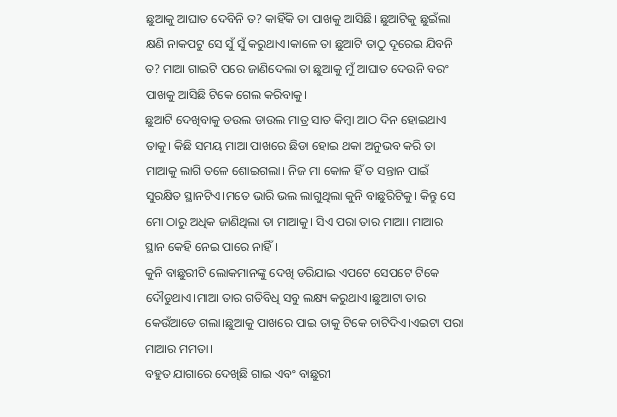ଛୁଆକୁ ଆଘାତ ଦେବିନି ତ? କାହିଁକି ତା ପାଖକୁ ଆସିଛି। ଛୁଆଟିକୁ ଛୁଇଁଲା କ୍ଷଣି ନାକପଟୁ ସେ ସୁଁ ସୁଁ କରୁଥାଏ।କାଳେ ତା ଛୁଆଟି ତାଠୁ ଦୂରେଇ ଯିବନି ତ? ମାଆ ଗାଇଟି ପରେ ଜାଣିଦେଲା ତା ଛୁଆକୁ ମୁଁ ଆଘାତ ଦେଉନି ବରଂ ପାଖକୁ ଆସିଛି ଟିକେ ଗେଲ କରିବାକୁ।
ଛୁଆଟି ଦେଖିବାକୁ ଡଉଲ ଡାଉଲ ମାତ୍ର ସାତ କିମ୍ବା ଆଠ ଦିନ ହୋଇଥାଏ ତାକୁ। କିଛି ସମୟ ମାଆ ପାଖରେ ଛିଡା ହୋଇ ଥକା ଅନୁଭବ କରି ତା ମାଆକୁ ଲାଗି ତଳେ ଶୋଇଗଲା। ନିଜ ମା କୋଳ ହିଁ ତ ସନ୍ତାନ ପାଇଁ ସୁରକ୍ଷିତ ସ୍ଥାନଟିଏ।ମତେ ଭାରି ଭଲ ଲାଗୁଥିଲା କୁନି ବାଛୁରିଟିକୁ। କିନ୍ତୁ ସେ ମୋ ଠାରୁ ଅଧିକ ଜାଣିଥିଲା ତା ମାଆକୁ। ସିଏ ପରା ତାର ମାଆ। ମାଆର ସ୍ଥାନ କେହି ନେଇ ପାରେ ନାହିଁ।
କୁନି ବାଛୁରୀଟି ଲୋକମାନଙ୍କୁ ଦେଖି ଡରିଯାଇ ଏପଟେ ସେପଟେ ଟିକେ ଦୌଡୁଥାଏ।ମାଆ ତାର ଗତିବିଧି ସବୁ ଲକ୍ଷ୍ୟ କରୁଥାଏ।ଛୁଆଟା ତାର କେଉଁଆଡେ ଗଲା।ଛୁଆକୁ ପାଖରେ ପାଇ ତାକୁ ଟିକେ ଚାଟିଦିଏ।ଏଇଟା ପରା ମାଆର ମମତା।
ବହୁତ ଯାଗାରେ ଦେଖିଛି ଗାଇ ଏବଂ ବାଛୁରୀ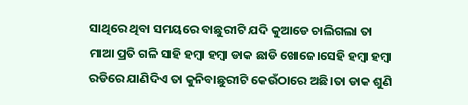ସାଥିରେ ଥିବା ସମୟରେ ବାଛୁରୀଟି ଯଦି କୁଆଡେ ଚାଲିଗଲା ତା ମାଆ ପ୍ରତି ଗଳି ସାହି ହମ୍ବା ହମ୍ବା ଡାକ ଛାଡି ଖୋଜେ।ସେହି ହମ୍ବା ହମ୍ବା ରଡିରେ ଯାଣିଦିଏ ତା କୁନିବାଛୁରୀଟି କେଉଁଠାରେ ଅଛି।ତା ଡାକ ଶୁଣି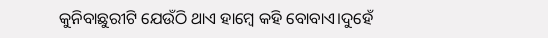କୁନିବାଛୁରୀଟି ଯେଉଁଠି ଥାଏ ହାମ୍ବେ କହି ବୋବାଏ।ଦୁହେଁ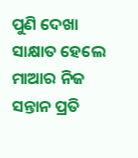ପୁଣି ଦେଖା ସାକ୍ଷାତ ହେଲେ ମାଆର ନିଜ ସନ୍ତାନ ପ୍ରତି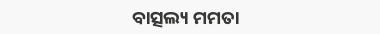ବାତ୍ସଲ୍ୟ ମମତା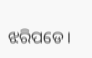ଝରିପଡେ।